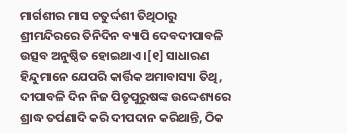ମାର୍ଗଶୀର ମାସ ଚତୁର୍ଦ୍ଦଶୀ ତିଥିଠାରୁ ଶ୍ରୀମନ୍ଦିରରେ ତିନିଦିନ ବ୍ୟାପି ଦେବଦୀପାବଳି ଉତ୍ସବ ଅନୁଷ୍ଠିତ ହୋଇଥାଏ ।[୧] ସାଧାରଣ ହିନ୍ଦୁମାନେ ଯେପରି କାର୍ତ୍ତିକ ଅମାବାସ୍ୟା ତିଥି, ଦୀପାବଳି ଦିନ ନିଜ ପିତୃପୁରୁଷଙ୍କ ଉଦ୍ଦେଶ୍ୟରେ ଶ୍ରାଦ୍ଧ ତର୍ପଣାଦି କରି ଦୀପଦାନ କରିଥାନ୍ତି, ଠିକ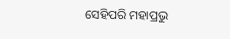ସେହିପରି ମହାପ୍ରଭୁ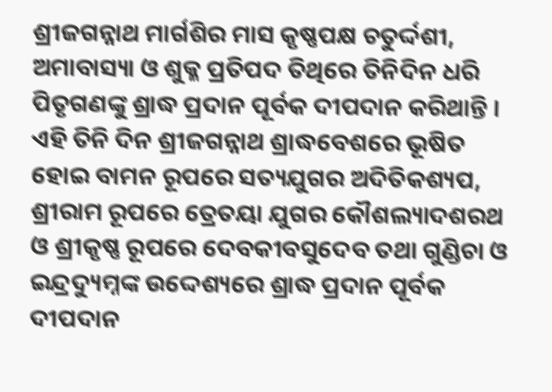ଶ୍ରୀଜଗନ୍ନାଥ ମାର୍ଗଶିର ମାସ କୃଷ୍ଣପକ୍ଷ ଚତୁର୍ଦ୍ଦଶୀ, ଅମାବାସ୍ୟା ଓ ଶୁକ୍ଳ ପ୍ରତିପଦ ତିଥିରେ ତିନିଦିନ ଧରି ପିତୃଗଣଙ୍କୁ ଶ୍ରାଦ୍ଧ ପ୍ରଦାନ ପୂର୍ବକ ଦୀପଦାନ କରିଥାନ୍ତି । ଏହି ତିନି ଦିନ ଶ୍ରୀଜଗନ୍ନାଥ ଶ୍ରାଦ୍ଧବେଶରେ ଭୂଷିତ ହୋଇ ବାମନ ରୂପରେ ସତ୍ୟଯୁଗର ଅଦିତିକଶ୍ୟପ, ଶ୍ରୀରାମ ରୂପରେ ତ୍ରେତୟା ଯୁଗର କୌଶଲ୍ୟାଦଶରଥ ଓ ଶ୍ରୀକୃଷ୍ଣ ରୂପରେ ଦେବକୀବସୁଦେବ ତଥା ଗୁଣ୍ଡିଚା ଓ ଇନ୍ଦ୍ରଦ୍ୟୁମ୍ନଙ୍କ ଉଦ୍ଦେଶ୍ୟରେ ଶ୍ରାଦ୍ଧ ପ୍ରଦାନ ପୂର୍ବକ ଦୀପଦାନ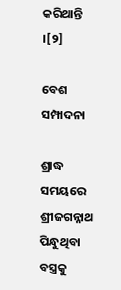କରିଥାନ୍ତି ।[୨]

ବେଶ ସମ୍ପାଦନା

ଶ୍ରାଦ୍ଧ ସମୟରେ ଶ୍ରୀଜଗନ୍ନାଥ ପିନ୍ଧୁଥିବା ବସ୍ତ୍ରକୁ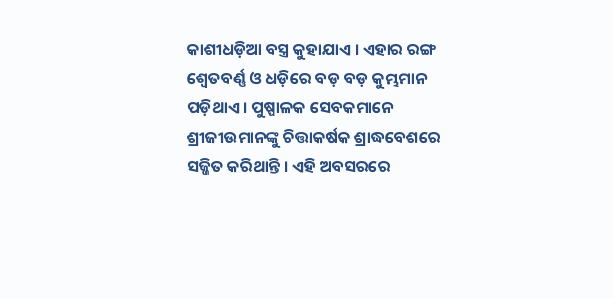କାଶୀଧଡ଼ିଆ ବସ୍ତ୍ର କୁହାଯାଏ । ଏହାର ରଙ୍ଗ ଶ୍ୱେତବର୍ଣ୍ଣ ଓ ଧଡ଼ିରେ ବଡ଼ ବଡ଼ କୁମ୍ଭମାନ ପଡ଼ିଥାଏ । ପୁଷ୍ପାଳକ ସେବକମାନେ ଶ୍ରୀଜୀଉମାନଙ୍କୁ ଚିତ୍ତାକର୍ଷକ ଶ୍ରାଦ୍ଧବେଶରେ ସଜ୍ଜିତ କରିଥାନ୍ତି । ଏହି ଅବସରରେ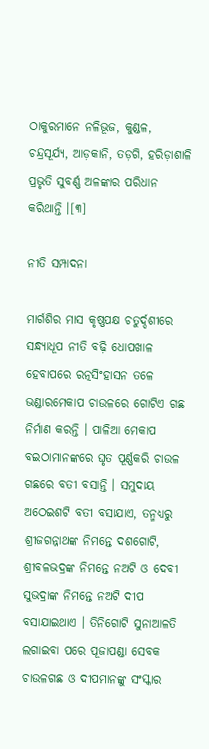ଠାକୁରମାନେ ନଳିଭୂଜ, କୁଣ୍ଡଳ, ଚନ୍ଦ୍ରସୂର୍ଯ୍ୟ, ଆଡ଼କାନି, ତଡ଼ଗି, ହରିଡ଼ାଶାଳି ପ୍ରଭୃତି ସୁବର୍ଣ୍ଣ ଅଳଙ୍କାର ପରିଧାନ କରିଥାନ୍ତି ।[୩]

ନୀତି ସମ୍ପାଦନା

ମାର୍ଗଶିର ମାସ କୃଷ୍ଣପକ୍ଷ ଚତୁର୍ଦ୍ଦଶୀରେ ସନ୍ଧ୍ୟାଧୂପ ନୀତି ବଢ଼ି ଧୋପଖାଳ ହେବାପରେ ରତ୍ନସିଂହାସନ ତଳେ ଭଣ୍ଡାରମେକାପ ଚାଉଳରେ ଗୋଟିଏ ଗଛ ନିର୍ମାଣ କରନ୍ତି । ପାଳିଆ ମେକାପ ବଇଠାମାନଙ୍କରେ ଘୃତ ପୂର୍ଣ୍ଣକରି ଚାଉଳ ଗଛରେ ବତୀ ବସାନ୍ତି । ସମୁଦାୟ ଅଠେଇଶଟି ବତୀ ବସାଯାଏ, ତନ୍ମଧ୍ୟରୁ ଶ୍ରୀଜଗନ୍ନାଥଙ୍କ ନିମନ୍ତେ ଦଶଗୋଟି, ଶ୍ରୀବଳଭଦ୍ରଙ୍କ ନିମନ୍ତେ ନଅଟି ଓ ଦେବୀ ସୁଭଦ୍ରାଙ୍କ ନିମନ୍ତେ ନଅଟି ଦୀପ ବସାଯାଇଥାଏ । ତିନିଗୋଟି ସୁନାଆଳତି ଲଗାଇବା ପରେ ପୂଜାପଣ୍ଡା ସେବକ ଚାଉଳଗଛ ଓ ଦୀପମାନଙ୍କୁ ସଂସ୍କାର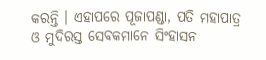କରନ୍ତି । ଏହାପରେ ପୂଜାପଣ୍ଡା, ପତି ମହାପାତ୍ର ଓ ମୁଦିରସ୍ତ ସେବକମାନେ ସିଂହାସନ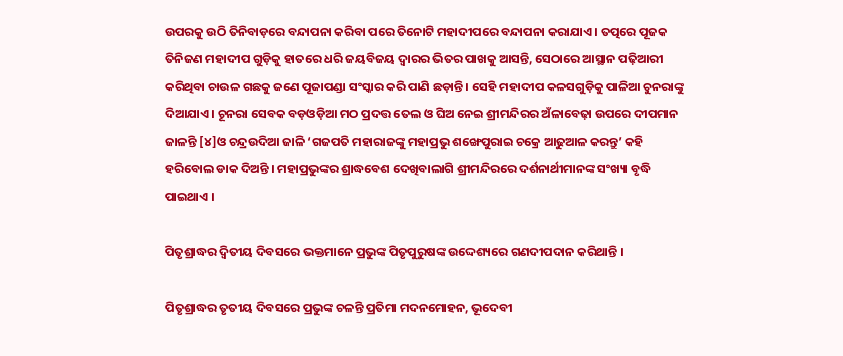ଉପରକୁ ଉଠି ତିନିବାଡ଼ରେ ବନ୍ଦାପନା କରିବା ପରେ ତିନୋଟି ମହାଦୀପରେ ବନ୍ଦାପନା କରାଯାଏ । ତତ୍ପରେ ପୂଜକ ତିନିଜଣ ମହାଦୀପ ଗୁଡ଼ିକୁ ହାତରେ ଧରି ଜୟବିଜୟ ଦ୍ୱାରର ଭିତର ପାଖକୁ ଆସନ୍ତି, ସେଠାରେ ଆସ୍ଥାନ ପଢ଼ିଆରୀ କରିଥିବା ଚାଉଳ ଗଛକୁ ଜଣେ ପୂଜାପଣ୍ଡା ସଂସ୍କାର କରି ପାଣି ଛଡ଼ାନ୍ତି । ସେହି ମହାଦୀପ କଳସଗୁଡ଼ିକୁ ପାଳିଆ ଚୁନରାଙ୍କୁ ଦିଆଯାଏ । ଚୂନରା ସେବକ ବଡ଼ଓଡ଼ିଆ ମଠ ପ୍ରଦତ୍ତ ତେଲ ଓ ଘିଅ ନେଇ ଶ୍ରୀମନ୍ଦିରର ଅଁଳାବେଢ଼ା ଉପରେ ଦୀପମାନ ଜାଳନ୍ତି [୪]ଓ ଚନ୍ଦ୍ରଉଦିଆ ଜାଳି ‘ଗଜପତି ମହାରାଜଙ୍କୁ ମହାପ୍ରଭୁ ଶଙ୍ଖେପୁରାଇ ଚକ୍ରେ ଆଢୁଆଳ କରନ୍ତୁ’ କହି ହରିବୋଲ ଡାକ ଦିଅନ୍ତି । ମହାପ୍ରଭୁଙ୍କର ଶ୍ରାଦ୍ଧବେଶ ଦେଖିବାଲାଗି ଶ୍ରୀମନ୍ଦିରରେ ଦର୍ଶନାର୍ଥୀମାନଙ୍କ ସଂଖ୍ୟା ବୃଦ୍ଧି ପାଇଥାଏ ।

ପିତୃଶ୍ରାଦ୍ଧର ଦ୍ୱିତୀୟ ଦିବସରେ ଭକ୍ତମାନେ ପ୍ରଭୁଙ୍କ ପିତୃପୁରୁଷଙ୍କ ଉଦ୍ଦେଶ୍ୟରେ ଗଣଦୀପଦାନ କରିଥାନ୍ତି ।

ପିତୃଶ୍ରାଦ୍ଧର ତୃତୀୟ ଦିବସରେ ପ୍ରଭୁଙ୍କ ଚଳନ୍ତି ପ୍ରତିମା ମଦନମୋହନ, ଭୂଦେବୀ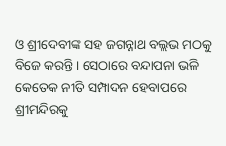ଓ ଶ୍ରୀଦେବୀଙ୍କ ସହ ଜଗନ୍ନାଥ ବଲ୍ଲଭ ମଠକୁ ବିଜେ କରନ୍ତି । ସେଠାରେ ବନ୍ଦାପନା ଭଳି କେତେକ ନୀତି ସମ୍ପାଦନ ହେବାପରେ ଶ୍ରୀମନ୍ଦିରକୁ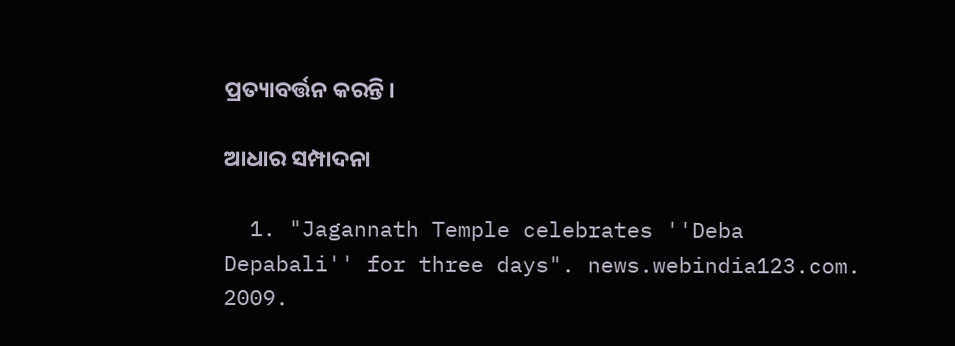ପ୍ରତ୍ୟାବର୍ତ୍ତନ କରନ୍ତି ।

ଆଧାର ସମ୍ପାଦନା

  1. "Jagannath Temple celebrates ''Deba Depabali'' for three days". news.webindia123.com. 2009.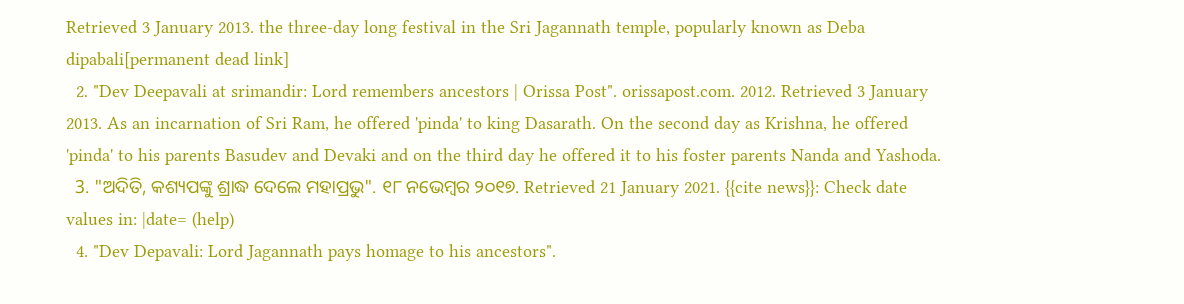Retrieved 3 January 2013. the three-day long festival in the Sri Jagannath temple, popularly known as Deba dipabali[permanent dead link]
  2. "Dev Deepavali at srimandir: Lord remembers ancestors | Orissa Post". orissapost.com. 2012. Retrieved 3 January 2013. As an incarnation of Sri Ram, he offered 'pinda' to king Dasarath. On the second day as Krishna, he offered 'pinda' to his parents Basudev and Devaki and on the third day he offered it to his foster parents Nanda and Yashoda.
  3. "ଅଦିତି, କଶ୍ୟପଙ୍କୁ ଶ୍ରାଦ୍ଧ ଦେଲେ ମହାପ୍ରଭୁ". ୧୮ ନଭେମ୍ବର ୨୦୧୭. Retrieved 21 January 2021. {{cite news}}: Check date values in: |date= (help)
  4. "Dev Depavali: Lord Jagannath pays homage to his ancestors".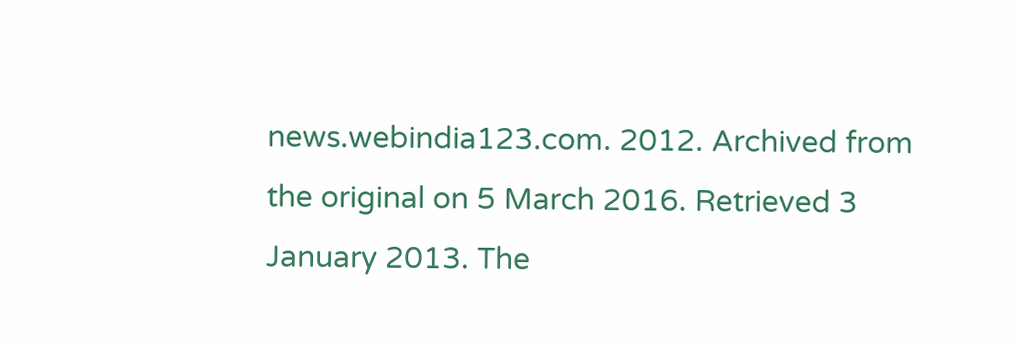news.webindia123.com. 2012. Archived from the original on 5 March 2016. Retrieved 3 January 2013. The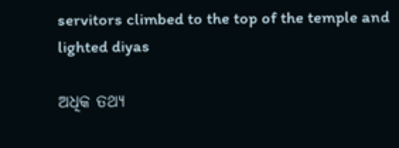servitors climbed to the top of the temple and lighted diyas

ଅଧିକ ତଥ୍ୟ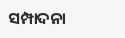ସମ୍ପାଦନା